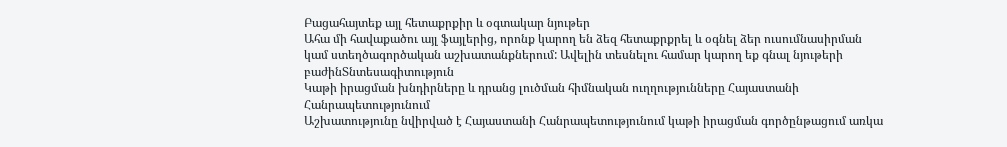Բացահայտեք այլ հետաքրքիր և օգտակար նյութեր
Ահա մի հավաքածու այլ ֆայլերից, որոնք կարող են ձեզ հետաքրքրել և օգնել ձեր ուսումնասիրման կամ ստեղծագործական աշխատանքներում: Ավելին տեսնելու համար կարող եք գնալ նյութերի բաժինՏնտեսագիտություն
Կաթի իրացման խնդիրները և դրանց լուծման հիմնական ուղղությունները Հայաստանի Հանրապետությունում
Աշխատությունը նվիրված է Հայաստանի Հանրապետությունում կաթի իրացման գործընթացում առկա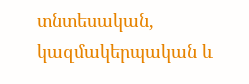տնտեսական, կազմակերպական և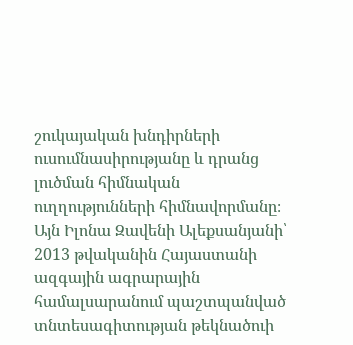շուկայական խնդիրների ուսումնասիրությանը և դրանց լուծման հիմնական ուղղությունների հիմնավորմանը։ Այն Իլոնա Զավենի Ալեքսանյանի՝ 2013 թվականին Հայաստանի ազգային ագրարային համալսարանում պաշտպանված տնտեսագիտության թեկնածուի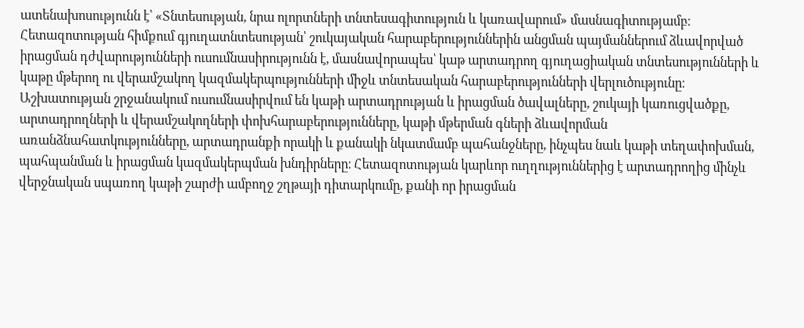ատենախոսությունն է՝ «Տնտեսության, նրա ոլորտների տնտեսագիտություն և կառավարում» մասնագիտությամբ։ Հետազոտության հիմքում գյուղատնտեսության՝ շուկայական հարաբերություններին անցման պայմաններում ձևավորված իրացման դժվարությունների ուսումնասիրությունն է, մասնավորապես՝ կաթ արտադրող գյուղացիական տնտեսությունների և կաթը մթերող ու վերամշակող կազմակերպությունների միջև տնտեսական հարաբերությունների վերլուծությունը։ Աշխատության շրջանակում ուսումնասիրվում են կաթի արտադրության և իրացման ծավալները, շուկայի կառուցվածքը, արտադրողների և վերամշակողների փոխհարաբերությունները, կաթի մթերման գների ձևավորման առանձնահատկությունները, արտադրանքի որակի և քանակի նկատմամբ պահանջները, ինչպես նաև կաթի տեղափոխման, պահպանման և իրացման կազմակերպման խնդիրները։ Հետազոտության կարևոր ուղղություններից է արտադրողից մինչև վերջնական սպառող կաթի շարժի ամբողջ շղթայի դիտարկումը, քանի որ իրացման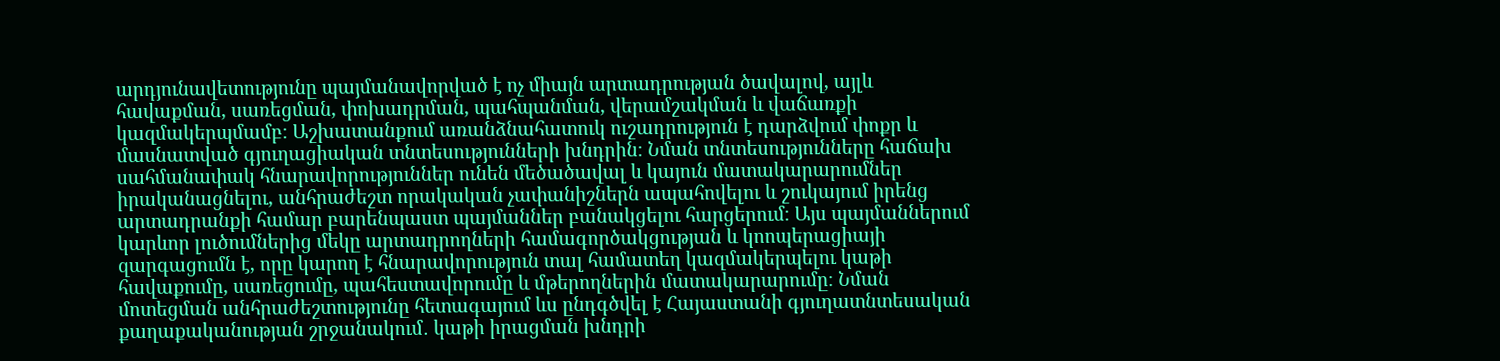արդյունավետությունը պայմանավորված է ոչ միայն արտադրության ծավալով, այլև հավաքման, սառեցման, փոխադրման, պահպանման, վերամշակման և վաճառքի կազմակերպմամբ։ Աշխատանքում առանձնահատուկ ուշադրություն է դարձվում փոքր և մասնատված գյուղացիական տնտեսությունների խնդրին։ Նման տնտեսությունները հաճախ սահմանափակ հնարավորություններ ունեն մեծածավալ և կայուն մատակարարումներ իրականացնելու, անհրաժեշտ որակական չափանիշներն ապահովելու և շուկայում իրենց արտադրանքի համար բարենպաստ պայմաններ բանակցելու հարցերում։ Այս պայմաններում կարևոր լուծումներից մեկը արտադրողների համագործակցության և կոոպերացիայի զարգացումն է, որը կարող է հնարավորություն տալ համատեղ կազմակերպելու կաթի հավաքումը, սառեցումը, պահեստավորումը և մթերողներին մատակարարումը։ Նման մոտեցման անհրաժեշտությունը հետագայում ևս ընդգծվել է Հայաստանի գյուղատնտեսական քաղաքականության շրջանակում․ կաթի իրացման խնդրի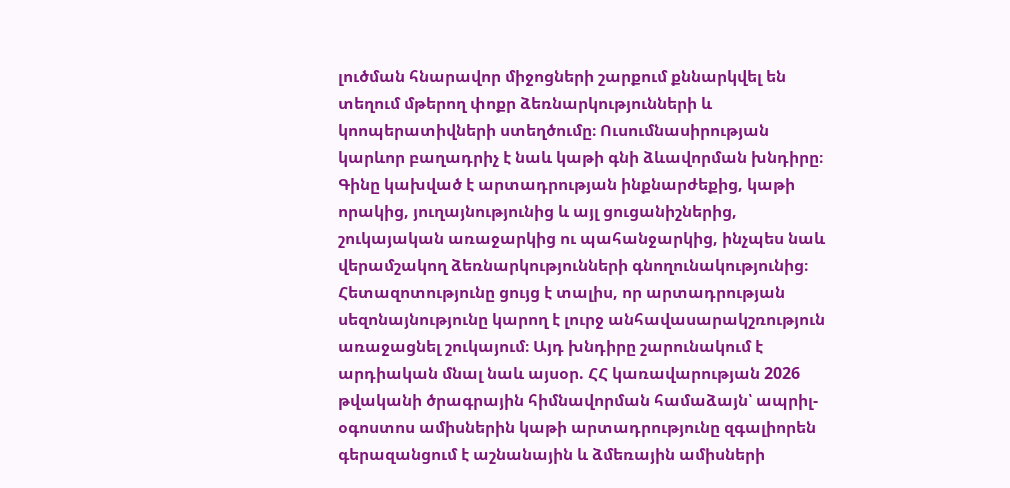լուծման հնարավոր միջոցների շարքում քննարկվել են տեղում մթերող փոքր ձեռնարկությունների և կոոպերատիվների ստեղծումը։ Ուսումնասիրության կարևոր բաղադրիչ է նաև կաթի գնի ձևավորման խնդիրը։ Գինը կախված է արտադրության ինքնարժեքից, կաթի որակից, յուղայնությունից և այլ ցուցանիշներից, շուկայական առաջարկից ու պահանջարկից, ինչպես նաև վերամշակող ձեռնարկությունների գնողունակությունից։ Հետազոտությունը ցույց է տալիս, որ արտադրության սեզոնայնությունը կարող է լուրջ անհավասարակշռություն առաջացնել շուկայում։ Այդ խնդիրը շարունակում է արդիական մնալ նաև այսօր. ՀՀ կառավարության 2026 թվականի ծրագրային հիմնավորման համաձայն՝ ապրիլ-օգոստոս ամիսներին կաթի արտադրությունը զգալիորեն գերազանցում է աշնանային և ձմեռային ամիսների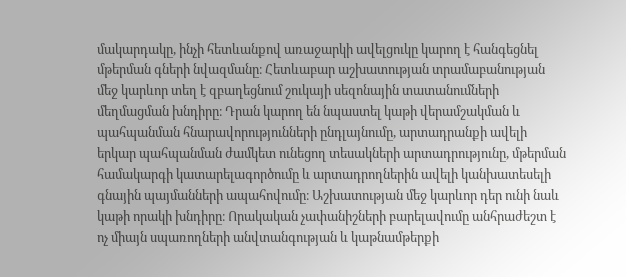մակարդակը, ինչի հետևանքով առաջարկի ավելցուկը կարող է հանգեցնել մթերման գների նվազմանը։ Հետևաբար աշխատության տրամաբանության մեջ կարևոր տեղ է զբաղեցնում շուկայի սեզոնային տատանումների մեղմացման խնդիրը։ Դրան կարող են նպաստել կաթի վերամշակման և պահպանման հնարավորությունների ընդլայնումը, արտադրանքի ավելի երկար պահպանման ժամկետ ունեցող տեսակների արտադրությունը, մթերման համակարգի կատարելագործումը և արտադրողներին ավելի կանխատեսելի գնային պայմանների ապահովումը։ Աշխատության մեջ կարևոր դեր ունի նաև կաթի որակի խնդիրը։ Որակական չափանիշների բարելավումը անհրաժեշտ է ոչ միայն սպառողների անվտանգության և կաթնամթերքի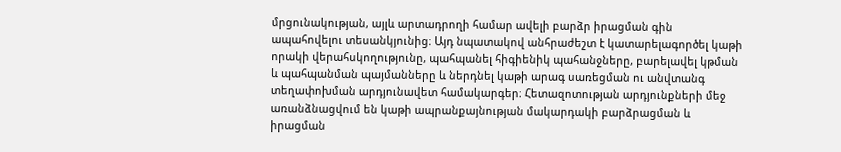մրցունակության, այլև արտադրողի համար ավելի բարձր իրացման գին ապահովելու տեսանկյունից։ Այդ նպատակով անհրաժեշտ է կատարելագործել կաթի որակի վերահսկողությունը, պահպանել հիգիենիկ պահանջները, բարելավել կթման և պահպանման պայմանները և ներդնել կաթի արագ սառեցման ու անվտանգ տեղափոխման արդյունավետ համակարգեր։ Հետազոտության արդյունքների մեջ առանձնացվում են կաթի ապրանքայնության մակարդակի բարձրացման և իրացման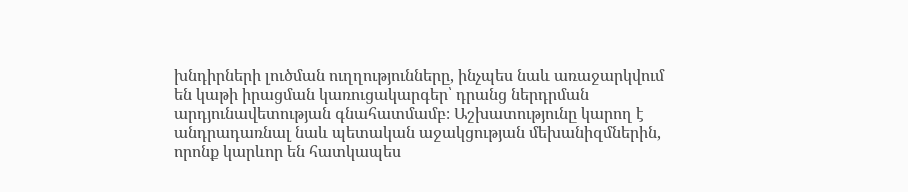խնդիրների լուծման ուղղությունները, ինչպես նաև առաջարկվում են կաթի իրացման կառուցակարգեր՝ դրանց ներդրման արդյունավետության գնահատմամբ։ Աշխատությունը կարող է անդրադառնալ նաև պետական աջակցության մեխանիզմներին, որոնք կարևոր են հատկապես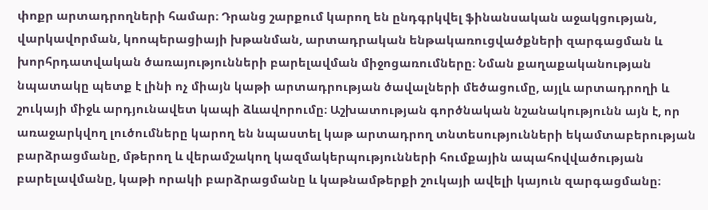փոքր արտադրողների համար։ Դրանց շարքում կարող են ընդգրկվել ֆինանսական աջակցության, վարկավորման, կոոպերացիայի խթանման, արտադրական ենթակառուցվածքների զարգացման և խորհրդատվական ծառայությունների բարելավման միջոցառումները։ Նման քաղաքականության նպատակը պետք է լինի ոչ միայն կաթի արտադրության ծավալների մեծացումը, այլև արտադրողի և շուկայի միջև արդյունավետ կապի ձևավորումը։ Աշխատության գործնական նշանակությունն այն է, որ առաջարկվող լուծումները կարող են նպաստել կաթ արտադրող տնտեսությունների եկամտաբերության բարձրացմանը, մթերող և վերամշակող կազմակերպությունների հումքային ապահովվածության բարելավմանը, կաթի որակի բարձրացմանը և կաթնամթերքի շուկայի ավելի կայուն զարգացմանը։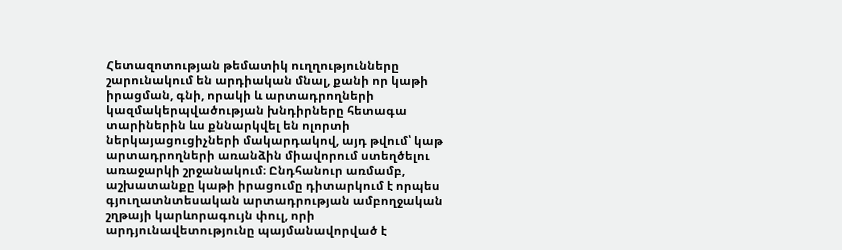Հետազոտության թեմատիկ ուղղությունները շարունակում են արդիական մնալ, քանի որ կաթի իրացման, գնի, որակի և արտադրողների կազմակերպվածության խնդիրները հետագա տարիներին ևս քննարկվել են ոլորտի ներկայացուցիչների մակարդակով, այդ թվում՝ կաթ արտադրողների առանձին միավորում ստեղծելու առաջարկի շրջանակում։ Ընդհանուր առմամբ, աշխատանքը կաթի իրացումը դիտարկում է որպես գյուղատնտեսական արտադրության ամբողջական շղթայի կարևորագույն փուլ, որի արդյունավետությունը պայմանավորված է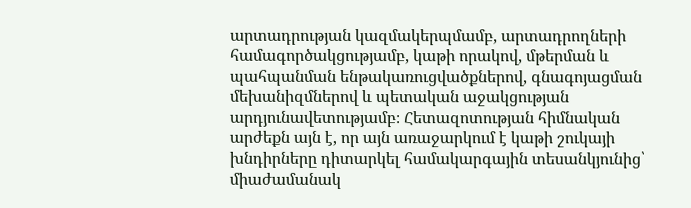արտադրության կազմակերպմամբ, արտադրողների համագործակցությամբ, կաթի որակով, մթերման և պահպանման ենթակառուցվածքներով, գնագոյացման մեխանիզմներով և պետական աջակցության արդյունավետությամբ։ Հետազոտության հիմնական արժեքն այն է, որ այն առաջարկում է կաթի շուկայի խնդիրները դիտարկել համակարգային տեսանկյունից՝ միաժամանակ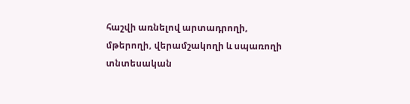հաշվի առնելով արտադրողի, մթերողի, վերամշակողի և սպառողի տնտեսական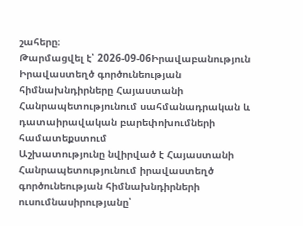շահերը։
Թարմացվել է՝ 2026-09-06Իրավաբանություն
Իրավաստեղծ գործունեության հիմնախնդիրները Հայաստանի Հանրապետությունում սահմանադրական և դատաիրավական բարեփոխումների համատեքստում
Աշխատությունը նվիրված է Հայաստանի Հանրապետությունում իրավաստեղծ գործունեության հիմնախնդիրների ուսումնասիրությանը՝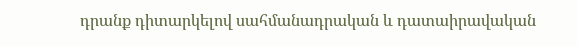դրանք դիտարկելով սահմանադրական և դատաիրավական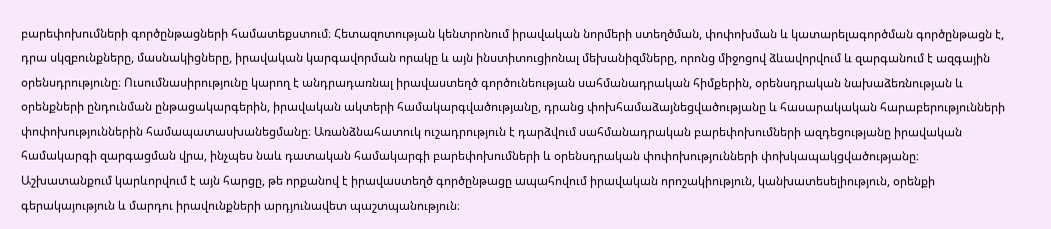բարեփոխումների գործընթացների համատեքստում։ Հետազոտության կենտրոնում իրավական նորմերի ստեղծման, փոփոխման և կատարելագործման գործընթացն է, դրա սկզբունքները, մասնակիցները, իրավական կարգավորման որակը և այն ինստիտուցիոնալ մեխանիզմները, որոնց միջոցով ձևավորվում և զարգանում է ազգային օրենսդրությունը։ Ուսումնասիրությունը կարող է անդրադառնալ իրավաստեղծ գործունեության սահմանադրական հիմքերին, օրենսդրական նախաձեռնության և օրենքների ընդունման ընթացակարգերին, իրավական ակտերի համակարգվածությանը, դրանց փոխհամաձայնեցվածությանը և հասարակական հարաբերությունների փոփոխություններին համապատասխանեցմանը։ Առանձնահատուկ ուշադրություն է դարձվում սահմանադրական բարեփոխումների ազդեցությանը իրավական համակարգի զարգացման վրա, ինչպես նաև դատական համակարգի բարեփոխումների և օրենսդրական փոփոխությունների փոխկապակցվածությանը։ Աշխատանքում կարևորվում է այն հարցը, թե որքանով է իրավաստեղծ գործընթացը ապահովում իրավական որոշակիություն, կանխատեսելիություն, օրենքի գերակայություն և մարդու իրավունքների արդյունավետ պաշտպանություն։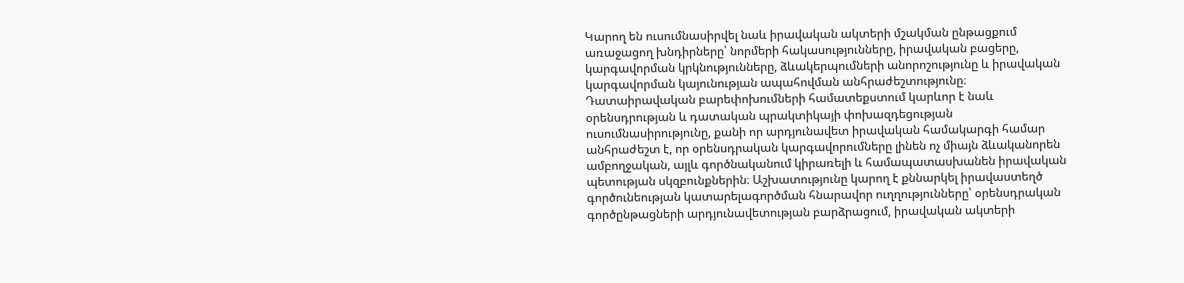Կարող են ուսումնասիրվել նաև իրավական ակտերի մշակման ընթացքում առաջացող խնդիրները՝ նորմերի հակասությունները, իրավական բացերը, կարգավորման կրկնությունները, ձևակերպումների անորոշությունը և իրավական կարգավորման կայունության ապահովման անհրաժեշտությունը։ Դատաիրավական բարեփոխումների համատեքստում կարևոր է նաև օրենսդրության և դատական պրակտիկայի փոխազդեցության ուսումնասիրությունը, քանի որ արդյունավետ իրավական համակարգի համար անհրաժեշտ է, որ օրենսդրական կարգավորումները լինեն ոչ միայն ձևականորեն ամբողջական, այլև գործնականում կիրառելի և համապատասխանեն իրավական պետության սկզբունքներին։ Աշխատությունը կարող է քննարկել իրավաստեղծ գործունեության կատարելագործման հնարավոր ուղղությունները՝ օրենսդրական գործընթացների արդյունավետության բարձրացում, իրավական ակտերի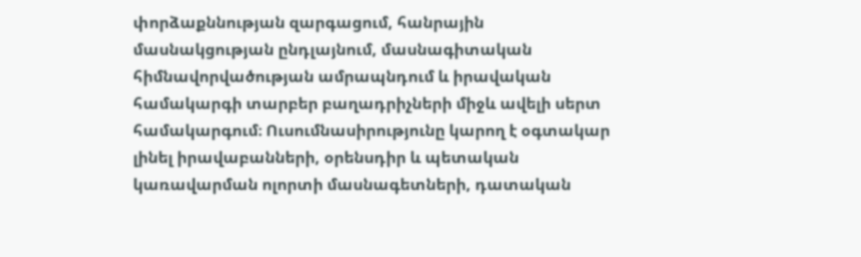փորձաքննության զարգացում, հանրային մասնակցության ընդլայնում, մասնագիտական հիմնավորվածության ամրապնդում և իրավական համակարգի տարբեր բաղադրիչների միջև ավելի սերտ համակարգում։ Ուսումնասիրությունը կարող է օգտակար լինել իրավաբանների, օրենսդիր և պետական կառավարման ոլորտի մասնագետների, դատական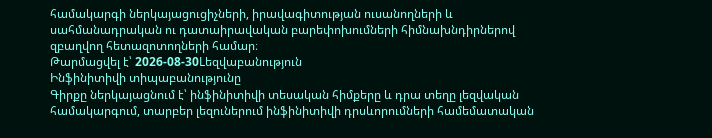համակարգի ներկայացուցիչների, իրավագիտության ուսանողների և սահմանադրական ու դատաիրավական բարեփոխումների հիմնախնդիրներով զբաղվող հետազոտողների համար։
Թարմացվել է՝ 2026-08-30Lեզվաբանություն
Ինֆինիտիվի տիպաբանությունը
Գիրքը ներկայացնում է՝ ինֆինիտիվի տեսական հիմքերը և դրա տեղը լեզվական համակարգում, տարբեր լեզուներում ինֆինիտիվի դրսևորումների համեմատական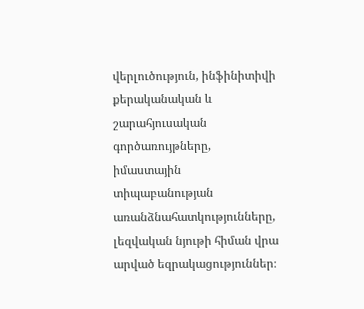վերլուծություն, ինֆինիտիվի քերականական և շարահյուսական գործառույթները, իմաստային տիպաբանության առանձնահատկությունները, լեզվական նյութի հիման վրա արված եզրակացություններ։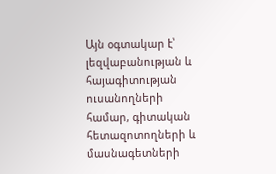Այն օգտակար է՝ լեզվաբանության և հայագիտության ուսանողների համար, գիտական հետազոտողների և մասնագետների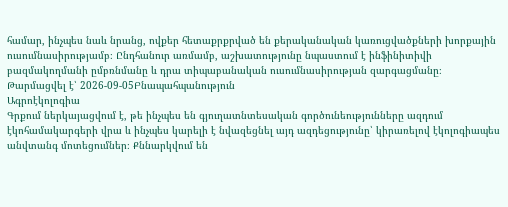համար, ինչպես նաև նրանց, ովքեր հետաքրքրված են քերականական կառուցվածքների խորքային ուսումնասիրությամբ։ Ընդհանուր առմամբ, աշխատությունը նպաստում է ինֆինիտիվի բազմակողմանի ըմբռնմանը և դրա տիպաբանական ուսումնասիրության զարգացմանը։
Թարմացվել է՝ 2026-09-05Բնապահպանություն
Ագրոէկոլոգիա
Գրքում ներկայացվում է, թե ինչպես են գյուղատնտեսական գործունեությունները ազդում էկոհամակարգերի վրա և ինչպես կարելի է նվազեցնել այդ ազդեցությունը՝ կիրառելով էկոլոգիապես անվտանգ մոտեցումներ։ Քննարկվում են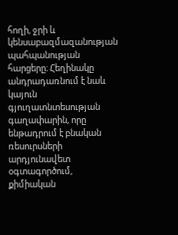հողի, ջրի և կենսաբազմազանության պահպանության հարցերը։ Հեղինակը անդրադառնում է նաև կայուն գյուղատնտեսության գաղափարին, որը ենթադրում է բնական ռեսուրսների արդյունավետ օգտագործում, քիմիական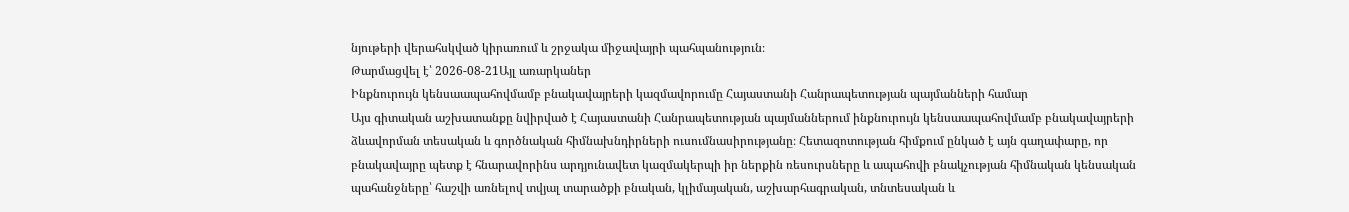նյութերի վերահսկված կիրառում և շրջակա միջավայրի պահպանություն։
Թարմացվել է՝ 2026-08-21Այլ առարկաներ
Ինքնուրույն կենսաապահովմամբ բնակավայրերի կազմավորումը Հայաստանի Հանրապետության պայմանների համար
Այս գիտական աշխատանքը նվիրված է Հայաստանի Հանրապետության պայմաններում ինքնուրույն կենսաապահովմամբ բնակավայրերի ձևավորման տեսական և գործնական հիմնախնդիրների ուսումնասիրությանը։ Հետազոտության հիմքում ընկած է այն գաղափարը, որ բնակավայրը պետք է հնարավորինս արդյունավետ կազմակերպի իր ներքին ռեսուրսները և ապահովի բնակչության հիմնական կենսական պահանջները՝ հաշվի առնելով տվյալ տարածքի բնական, կլիմայական, աշխարհագրական, տնտեսական և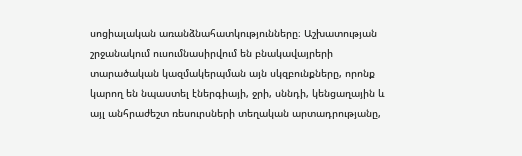սոցիալական առանձնահատկությունները։ Աշխատության շրջանակում ուսումնասիրվում են բնակավայրերի տարածական կազմակերպման այն սկզբունքները, որոնք կարող են նպաստել էներգիայի, ջրի, սննդի, կենցաղային և այլ անհրաժեշտ ռեսուրսների տեղական արտադրությանը,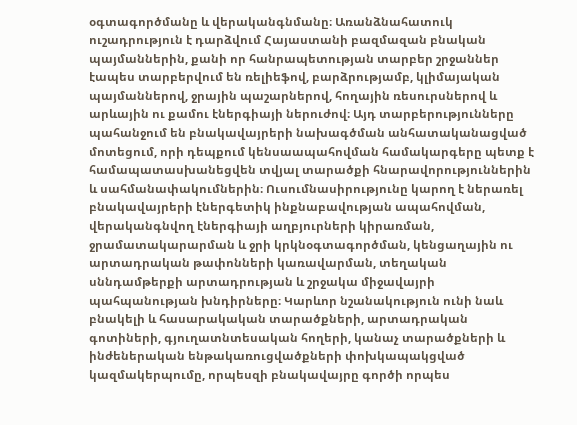օգտագործմանը և վերականգնմանը։ Առանձնահատուկ ուշադրություն է դարձվում Հայաստանի բազմազան բնական պայմաններին, քանի որ հանրապետության տարբեր շրջաններ էապես տարբերվում են ռելիեֆով, բարձրությամբ, կլիմայական պայմաններով, ջրային պաշարներով, հողային ռեսուրսներով և արևային ու քամու էներգիայի ներուժով։ Այդ տարբերությունները պահանջում են բնակավայրերի նախագծման անհատականացված մոտեցում, որի դեպքում կենսաապահովման համակարգերը պետք է համապատասխանեցվեն տվյալ տարածքի հնարավորություններին և սահմանափակումներին։ Ուսումնասիրությունը կարող է ներառել բնակավայրերի էներգետիկ ինքնաբավության ապահովման, վերականգնվող էներգիայի աղբյուրների կիրառման, ջրամատակարարման և ջրի կրկնօգտագործման, կենցաղային ու արտադրական թափոնների կառավարման, տեղական սննդամթերքի արտադրության և շրջակա միջավայրի պահպանության խնդիրները։ Կարևոր նշանակություն ունի նաև բնակելի և հասարակական տարածքների, արտադրական գոտիների, գյուղատնտեսական հողերի, կանաչ տարածքների և ինժեներական ենթակառուցվածքների փոխկապակցված կազմակերպումը, որպեսզի բնակավայրը գործի որպես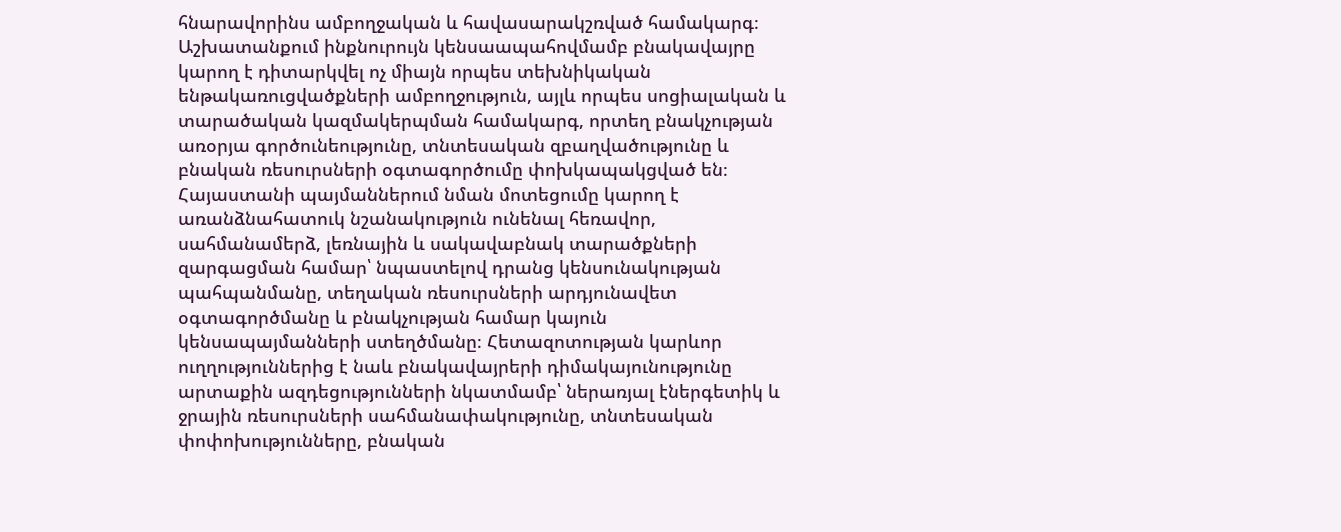հնարավորինս ամբողջական և հավասարակշռված համակարգ։ Աշխատանքում ինքնուրույն կենսաապահովմամբ բնակավայրը կարող է դիտարկվել ոչ միայն որպես տեխնիկական ենթակառուցվածքների ամբողջություն, այլև որպես սոցիալական և տարածական կազմակերպման համակարգ, որտեղ բնակչության առօրյա գործունեությունը, տնտեսական զբաղվածությունը և բնական ռեսուրսների օգտագործումը փոխկապակցված են։ Հայաստանի պայմաններում նման մոտեցումը կարող է առանձնահատուկ նշանակություն ունենալ հեռավոր, սահմանամերձ, լեռնային և սակավաբնակ տարածքների զարգացման համար՝ նպաստելով դրանց կենսունակության պահպանմանը, տեղական ռեսուրսների արդյունավետ օգտագործմանը և բնակչության համար կայուն կենսապայմանների ստեղծմանը։ Հետազոտության կարևոր ուղղություններից է նաև բնակավայրերի դիմակայունությունը արտաքին ազդեցությունների նկատմամբ՝ ներառյալ էներգետիկ և ջրային ռեսուրսների սահմանափակությունը, տնտեսական փոփոխությունները, բնական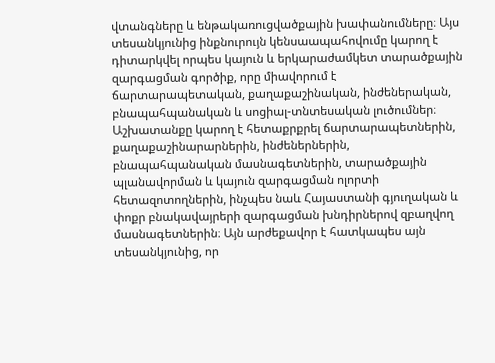վտանգները և ենթակառուցվածքային խափանումները։ Այս տեսանկյունից ինքնուրույն կենսաապահովումը կարող է դիտարկվել որպես կայուն և երկարաժամկետ տարածքային զարգացման գործիք, որը միավորում է ճարտարապետական, քաղաքաշինական, ինժեներական, բնապահպանական և սոցիալ-տնտեսական լուծումներ։ Աշխատանքը կարող է հետաքրքրել ճարտարապետներին, քաղաքաշինարարներին, ինժեներներին, բնապահպանական մասնագետներին, տարածքային պլանավորման և կայուն զարգացման ոլորտի հետազոտողներին, ինչպես նաև Հայաստանի գյուղական և փոքր բնակավայրերի զարգացման խնդիրներով զբաղվող մասնագետներին։ Այն արժեքավոր է հատկապես այն տեսանկյունից, որ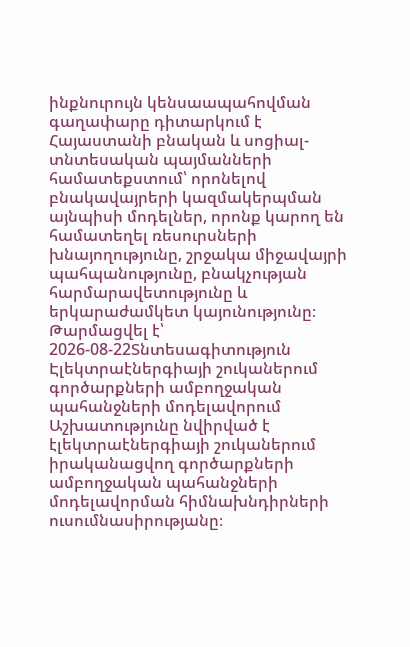ինքնուրույն կենսաապահովման գաղափարը դիտարկում է Հայաստանի բնական և սոցիալ-տնտեսական պայմանների համատեքստում՝ որոնելով բնակավայրերի կազմակերպման այնպիսի մոդելներ, որոնք կարող են համատեղել ռեսուրսների խնայողությունը, շրջակա միջավայրի պահպանությունը, բնակչության հարմարավետությունը և երկարաժամկետ կայունությունը։
Թարմացվել է՝ 2026-08-22Տնտեսագիտություն
Էլեկտրաէներգիայի շուկաներում գործարքների ամբողջական պահանջների մոդելավորում
Աշխատությունը նվիրված է էլեկտրաէներգիայի շուկաներում իրականացվող գործարքների ամբողջական պահանջների մոդելավորման հիմնախնդիրների ուսումնասիրությանը։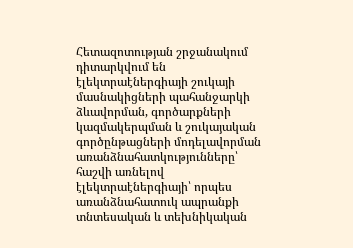Հետազոտության շրջանակում դիտարկվում են էլեկտրաէներգիայի շուկայի մասնակիցների պահանջարկի ձևավորման, գործարքների կազմակերպման և շուկայական գործընթացների մոդելավորման առանձնահատկությունները՝ հաշվի առնելով էլեկտրաէներգիայի՝ որպես առանձնահատուկ ապրանքի տնտեսական և տեխնիկական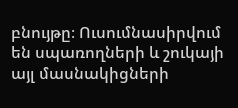բնույթը։ Ուսումնասիրվում են սպառողների և շուկայի այլ մասնակիցների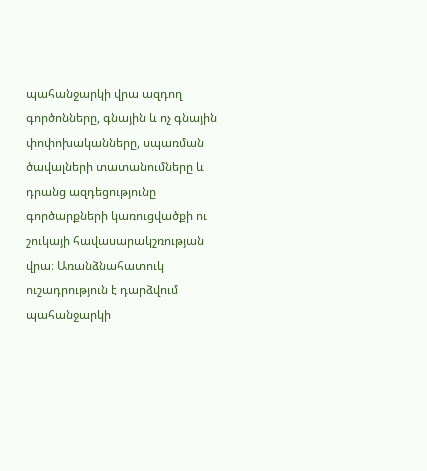պահանջարկի վրա ազդող գործոնները, գնային և ոչ գնային փոփոխականները, սպառման ծավալների տատանումները և դրանց ազդեցությունը գործարքների կառուցվածքի ու շուկայի հավասարակշռության վրա։ Առանձնահատուկ ուշադրություն է դարձվում պահանջարկի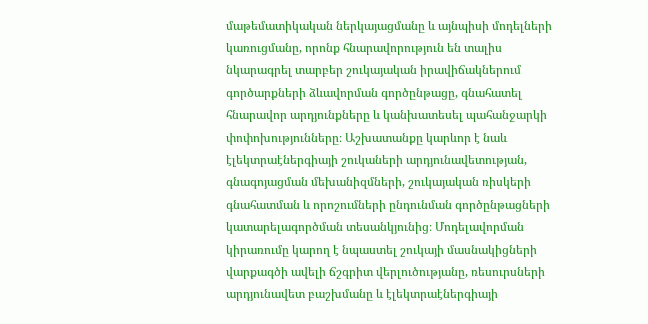մաթեմատիկական ներկայացմանը և այնպիսի մոդելների կառուցմանը, որոնք հնարավորություն են տալիս նկարագրել տարբեր շուկայական իրավիճակներում գործարքների ձևավորման գործընթացը, գնահատել հնարավոր արդյունքները և կանխատեսել պահանջարկի փոփոխությունները։ Աշխատանքը կարևոր է նաև էլեկտրաէներգիայի շուկաների արդյունավետության, գնագոյացման մեխանիզմների, շուկայական ռիսկերի գնահատման և որոշումների ընդունման գործընթացների կատարելագործման տեսանկյունից։ Մոդելավորման կիրառումը կարող է նպաստել շուկայի մասնակիցների վարքագծի ավելի ճշգրիտ վերլուծությանը, ռեսուրսների արդյունավետ բաշխմանը և էլեկտրաէներգիայի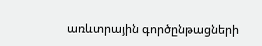առևտրային գործընթացների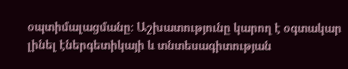օպտիմալացմանը։ Աշխատությունը կարող է օգտակար լինել էներգետիկայի և տնտեսագիտության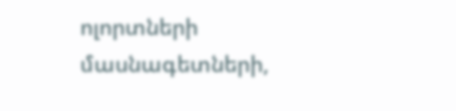ոլորտների մասնագետների,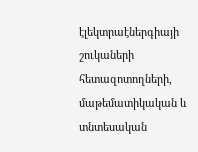էլեկտրաէներգիայի շուկաների հետազոտողների, մաթեմատիկական և տնտեսական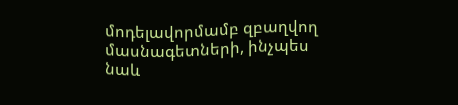մոդելավորմամբ զբաղվող մասնագետների, ինչպես նաև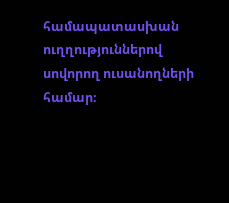համապատասխան ուղղություններով սովորող ուսանողների համար։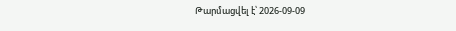Թարմացվել է՝ 2026-09-09